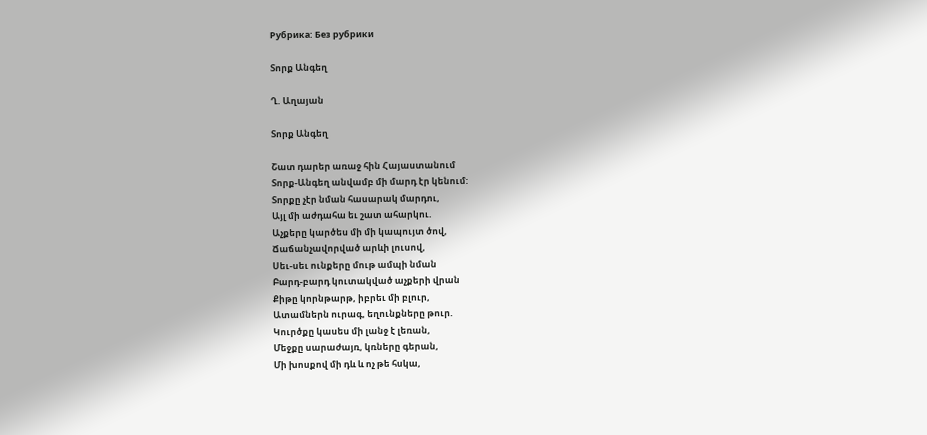Рубрика: Без рубрики

Տորք Անգեղ

Ղ. Աղայան

Տորք Անգեղ

Շատ դարեր առաջ հին Հայաստանում
Տորք-Անգեղ անվամբ մի մարդ էր կենում:
Տորքը չէր նման հասարակ մարդու,
Այլ մի աժդահա եւ շատ ահարկու.
Աչքերը կարծես մի մի կապույտ ծով,
Ճաճանչավորված արևի լուսով,
Սեւ-սեւ ունքերը մութ ամպի նման
Բարդ-բարդ կուտակված աչքերի վրան
Քիթը կորնթարթ, իբրեւ մի բլուր,
Ատամներն ուրագ, եղունքները թուր.
Կուրծքը կասես մի լանջ է լեռան,
Մեջքը սարաժայռ, կռները գերան,
Մի խոսքով մի դև և ոչ թե հսկա,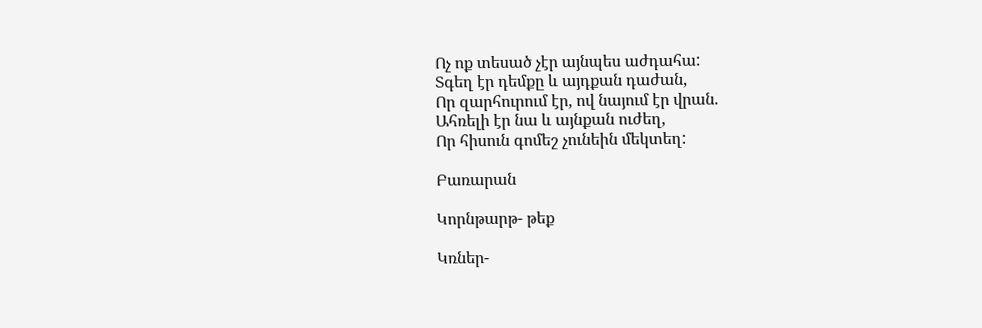Ոչ ոք տեսած չէր այնպես աժդահա:
Տգեղ էր դեմքը և այդքան դաժան,
Որ զարհուրում էր, ով նայում էր վրան.
Ահռելի էր նա և այնքան ուժեղ,
Որ հիսուն գոմեշ չունեին մեկտեղ:

Բառարան

Կորնթարթ- թեք

Կռներ-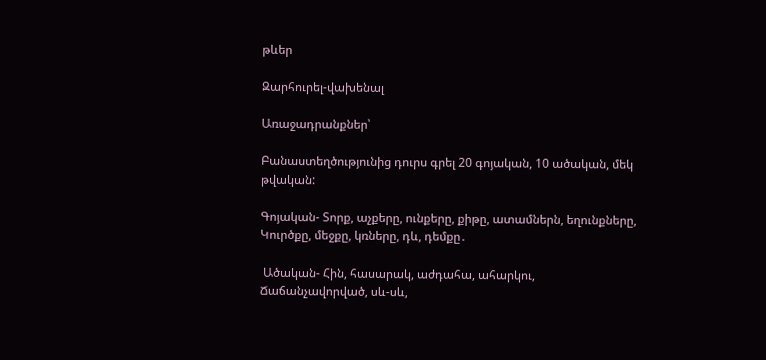թևեր

Զարհուրել-վախենալ

Առաջադրանքներ՝

Բանաստեղծությունից դուրս գրել 20 գոյական, 10 ածական, մեկ թվական:

Գոյական- Տորք, աչքերը, ունքերը, քիթը, ատամներն, եղունքները,  Կուրծքը, մեջքը, կռները, դև, դեմքը․

 Ածական- Հին, հասարակ, աժդահա, ահարկու, Ճաճանչավորված, սև-սև,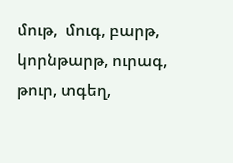մութ,  մուգ, բարթ,  կորնթարթ, ուրագ, թուր, տգեղ,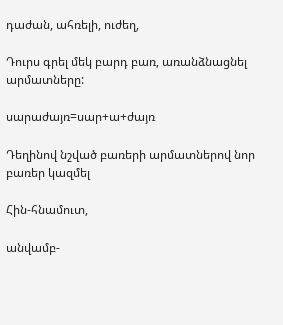դաժան, ահռելի, ուժեղ,

Դուրս գրել մեկ բարդ բառ, առանձնացնել արմատները:

սարաժայռ=սար+ա+ժայռ

Դեղինով նշված բառերի արմատներով նոր բառեր կազմել

Հին-հնամուտ,

անվամբ-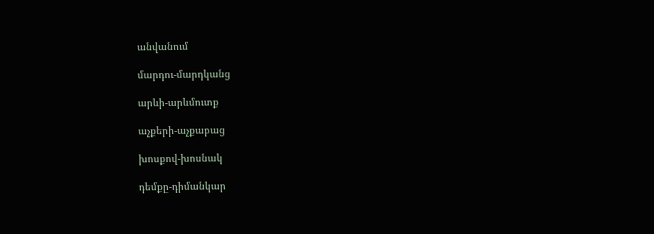անվանում

մարդու-մարդկանց

արևի-արևմուտք

աչքերի-աչքաբաց

խոսքով-խոսնակ

դեմքը-դիմանկար